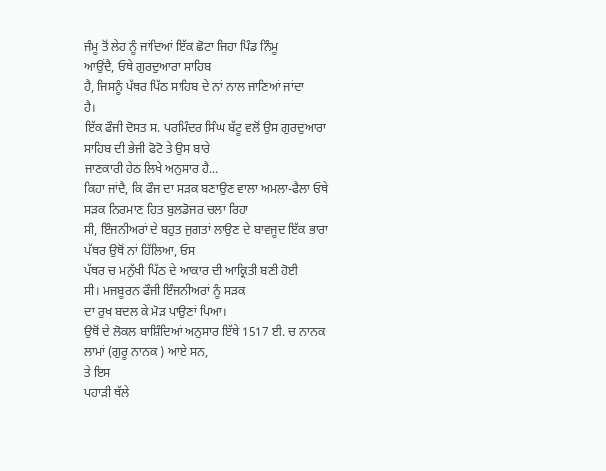ਜੰਮੂ ਤੋਂ ਲੇਹ ਨੂੰ ਜਾਂਦਿਆਂ ਇੱਕ ਛੋਟਾ ਜਿਹਾ ਪਿੰਡ ਨਿੰਮੂ
ਆਉਂਦੈ, ਓਥੇ ਗੁਰਦੁਆਰਾ ਸਾਹਿਬ
ਹੈ, ਜਿਸਨੂੰ ਪੱਥਰ ਪਿੱਠ ਸਾਹਿਬ ਦੇ ਨਾਂ ਨਾਲ ਜਾਣਿਆਂ ਜਾਂਦਾ
ਹੈ।
ਇੱਕ ਫੌਜੀ ਦੋਸਤ ਸ. ਪਰਮਿੰਦਰ ਸਿੰਘ ਬੱਟੂ ਵਲੋਂ ਉਸ ਗੁਰਦੁਆਰਾ ਸਾਹਿਬ ਦੀ ਭੇਜੀ ਫੋਟੋ ਤੇ ਉਸ ਬਾਰੇ
ਜਾਣਕਾਰੀ ਹੇਠ ਲਿਖੇ ਅਨੁਸਾਰ ਹੈ...
ਕਿਹਾ ਜਾਂਦੈ, ਕਿ ਫੌਜ ਦਾ ਸੜਕ ਬਣਾਉਣ ਵਾਲਾ ਅਮਲਾ-ਫੈਲਾ ਓਥੇ ਸੜਕ ਨਿਰਮਾਣ ਹਿਤ ਬੁਲਡੋਜਰ ਚਲਾ ਰਿਹਾ
ਸੀ, ਇੰਜਨੀਅਰਾਂ ਦੇ ਬਹੁਤ ਜੁਗਤਾਂ ਲਾਉਣ ਦੇ ਬਾਵਜੂਦ ਇੱਕ ਭਾਰਾ ਪੱਥਰ ਉਥੋਂ ਨਾਂ ਹਿੱਲਿਆ, ਓਸ
ਪੱਥਰ ਚ ਮਨੁੱਖੀ ਪਿੱਠ ਦੇ ਆਕਾਰ ਦੀ ਆਕ੍ਰਿਤੀ ਬਣੀ ਹੋਈ
ਸੀ। ਮਜਬੂਰਨ ਫੌਜੀ ਇੰਜਨੀਅਰਾਂ ਨੂੰ ਸੜਕ
ਦਾ ਰੁਖ ਬਦਲ ਕੇ ਮੋੜ ਪਾਉਣਾਂ ਪਿਆ।
ਉਥੋਂ ਦੇ ਲੋਕਲ ਬਾਸ਼ਿੰਦਿਆਂ ਅਨੁਸਾਰ ਇੱਥੇ 1517 ਈ. ਚ ਨਾਨਕ ਲਾਮਾਂ (ਗੁਰੂ ਨਾਨਕ ) ਆਏ ਸਨ,
ਤੇ ਇਸ
ਪਹਾੜੀ ਥੱਲੇ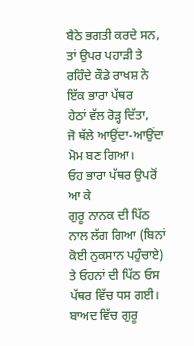ਬੈਠੇ ਭਗਤੀ ਕਰਦੇ ਸਨ,
ਤਾਂ ਉਪਰ ਪਹਾੜੀ ਤੇ ਰਹਿੰਦੇ ਕੌਡੇ ਰਾਖਸ਼ ਨੇ ਇੱਕ ਭਾਰਾ ਪੱਥਰ
ਹੇਠਾਂ ਵੱਲ ਰੋੜ੍ਹ ਦਿੱਤਾ,
ਜੋ ਥੱਲੇ ਆਉਂਦਾ-ਆਉਂਦਾ ਮੋਮ ਬਣ ਗਿਆ।
ਓਹ ਭਾਰਾ ਪੱਥਰ ਉਪਰੋਂ ਆ ਕੇ
ਗੁਰੂ ਨਾਨਕ ਦੀ ਪਿੱਠ ਨਾਲ ਲੱਗ ਗਿਆ (ਬਿਨਾਂ ਕੋਈ ਨੁਕਸਾਨ ਪਹੁੰਚਾਏ) ਤੇ ਓਹਨਾਂ ਦੀ ਪਿੱਠ ਓਸ
ਪੱਥਰ ਵਿੱਚ ਧਸ ਗਈ। ਬਾਅਦ ਵਿੱਚ ਗੁਰੂ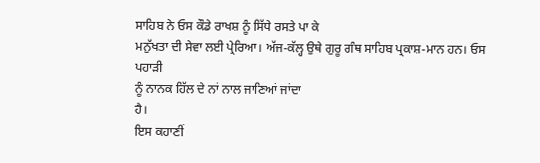ਸਾਹਿਬ ਨੇ ਓਸ ਕੌਡੇ ਰਾਖਸ਼ ਨੂੰ ਸਿੱਧੇ ਰਸਤੇ ਪਾ ਕੇ
ਮਨੁੱਖਤਾ ਦੀ ਸੇਵਾ ਲਈ ਪ੍ਰੇਰਿਆ। ਅੱਜ-ਕੱਲ੍ਹ ਉਥੇ ਗੁਰੂ ਗੰਥ ਸਾਹਿਬ ਪ੍ਰਕਾਸ਼-ਮਾਨ ਹਨ। ਓਸ ਪਹਾੜੀ
ਨੂੰ ਨਾਨਕ ਹਿੱਲ ਦੇ ਨਾਂ ਨਾਲ ਜਾਣਿਆਂ ਜਾਂਦਾ
ਹੈ।
ਇਸ ਕਹਾਣੀਂ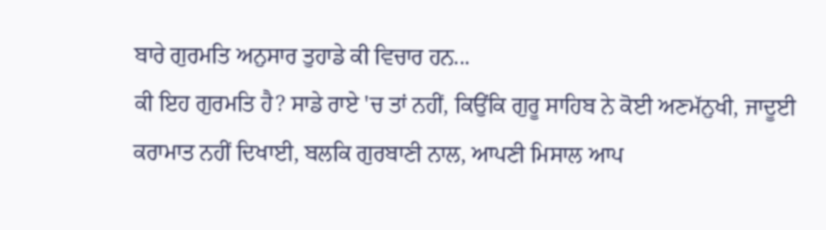ਬਾਰੇ ਗੁਰਮਤਿ ਅਨੁਸਾਰ ਤੁਹਾਡੇ ਕੀ ਵਿਚਾਰ ਹਨ...
ਕੀ ਇਹ ਗੁਰਮਤਿ ਹੈ? ਸਾਡੇ ਰਾਏ 'ਚ ਤਾਂ ਨਹੀਂ, ਕਿਉਂਕਿ ਗੁਰੂ ਸਾਹਿਬ ਨੇ ਕੋਈ ਅਣਮੱਨੁਖੀ, ਜਾਦੂਈ
ਕਰਾਮਾਤ ਨਹੀਂ ਦਿਖਾਈ, ਬਲਕਿ ਗੁਰਬਾਣੀ ਨਾਲ, ਆਪਣੀ ਮਿਸਾਲ ਆਪ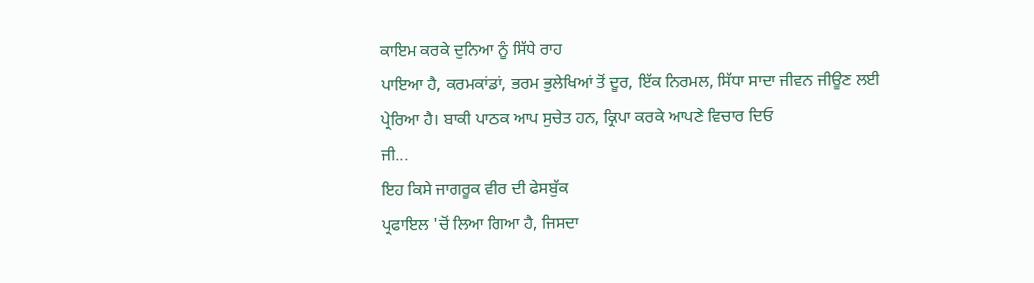ਕਾਇਮ ਕਰਕੇ ਦੁਨਿਆ ਨੂੰ ਸਿੱਧੇ ਰਾਹ
ਪਾਇਆ ਹੈ, ਕਰਮਕਾਂਡਾਂ, ਭਰਮ ਭੁਲੇਖਿਆਂ ਤੋਂ ਦੂਰ, ਇੱਕ ਨਿਰਮਲ, ਸਿੱਧਾ ਸਾਦਾ ਜੀਵਨ ਜੀਊਣ ਲਈ
ਪ੍ਰੇਰਿਆ ਹੈ। ਬਾਕੀ ਪਾਠਕ ਆਪ ਸੁਚੇਤ ਹਨ, ਕ੍ਰਿਪਾ ਕਰਕੇ ਆਪਣੇ ਵਿਚਾਰ ਦਿਓ
ਜੀ...
ਇਹ ਕਿਸੇ ਜਾਗਰੂਕ ਵੀਰ ਦੀ ਫੇਸਬੁੱਕ
ਪ੍ਰਫਾਇਲ 'ਚੋਂ ਲਿਆ ਗਿਆ ਹੈ, ਜਿਸਦਾ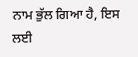ਨਾਮ ਭੁੱਲ ਗਿਆ ਹੈ, ਇਸ ਲਈ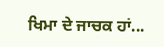ਖਿਮਾ ਦੇ ਜਾਚਕ ਹਾਂ...